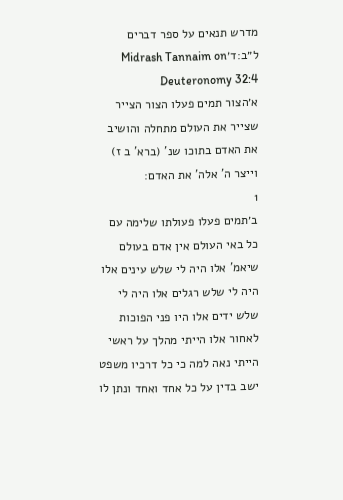מדרש תנאים על ספר דברים ל״ב:ד׳Midrash Tannaim on Deuteronomy 32:4
א׳הצור תמים פעלו הצור הצייר שצייר את העולם מתחלה והושיב את האדם בתוכו שנ' (ברא' ב ז) וייצר ה' אלה' את האדם:
1
ב׳תמים פעלו פעולתו שלימה עם כל באי העולם אין אדם בעולם שיאמ' אלו היה לי שלש עינים אלו היה לי שלש רגלים אלו היה לי שלש ידים אלו היו פני הפוכות לאחור אלו הייתי מהלך על ראשי הייתי נאה למה כי כל דרכיו משפט ישב בדין על כל אחד ואחד ונתן לו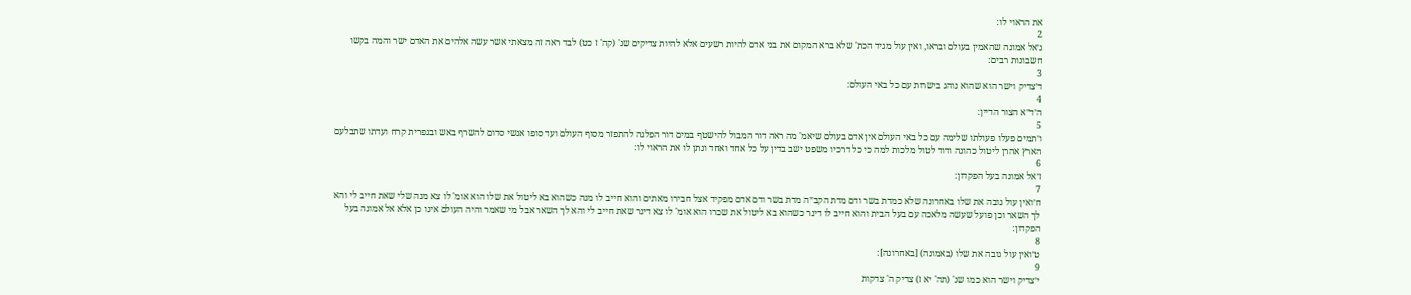את הראוי לו:
2
ג׳אל אמונה שהאמין בעולם ובראו, ואין עול מגיד הכת' שלא ברא המקום את בני אדם להיות רשעים אלא להיות צדיקים שנ' (קה' ז כט) לבד ראה זה מצאתי אשר עשה אלהים את האדם ישר והמה בקשו חשבונות רבים:
3
ד׳צדיק וישר הוא שהוא נוהג בישרות עם כל באי העולם:
4
ה׳ד״א הצור הדיין:
5
ו׳תמים פעלו פעולתו שלימה עם כל באי העולם אין אדם בעולם שיאמ' מה ראה דור המבול להישטף במים דור הפלגה להתפזר מסוף העולם ועד סופו אנשי סדום להשרף באש ובגפרית קרח ועדתו שתבלעם הארץ אהרן ליטול כהונה ודוד לטול מלכות למה כי כל דרכיו משפט ישב בדין על כל אחד ואחד ונתן לו את הראוי לו:
6
ז׳אל אמונה בעל הפקדון:
7
ח׳ואין עול גובה את שלו באחרונה שלא כמדת בשר ודם מדת הקב״ה מדת בשר ודם אדם מפקיד אצל חבירו מאתים והוא חייב לו מנה כשהוא בא ליטול את שלו הוא אומ' לו צא מנה שלי שאת חייב לי והא לך השאר וכן פועל שעשה מלאכה עם בעל הבית והוא חייב לו דינר כשהוא בא ליטול את שכרו הוא אומ' לו צא דינר שאת חייב לי והא לך השאר אבל מי שאמר והיה העולם אינו כן אלא אל אמונה בעל הפקדון:
8
ט׳ואין עול גובה את שלו (באמונה) [באחרונה]:
9
י׳צדיק וישר הוא כמו שנ' (תה' יא ז) צדיק ה' צדקות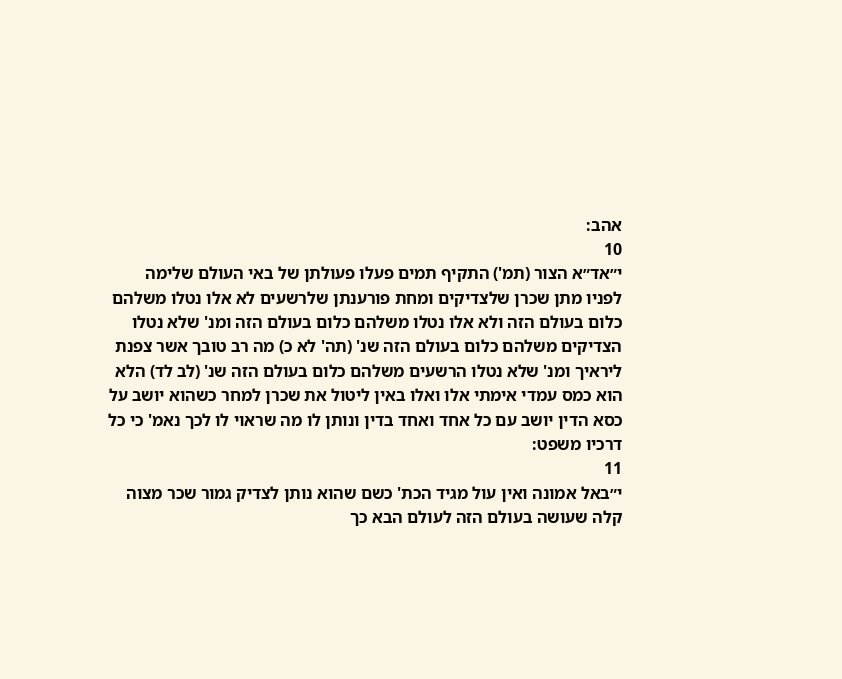אהב:
10
י״אד״א הצור (תמ') התקיף תמים פעלו פעולתן של באי העולם שלימה לפניו מתן שכרן שלצדיקים ומחת פורענתן שלרשעים לא אלו נטלו משלהם כלום בעולם הזה ולא אלו נטלו משלהם כלום בעולם הזה ומנ' שלא נטלו הצדיקים משלהם כלום בעולם הזה שנ' (תה' לא כ) מה רב טובך אשר צפנת ליראיך ומנ' שלא נטלו הרשעים משלהם כלום בעולם הזה שנ' (לב לד) הלא הוא כמס עמדי אימתי אלו ואלו באין ליטול את שכרן למחר כשהוא יושב על כסא הדין יושב עם כל אחד ואחד בדין ונותן לו מה שראוי לו לכך נאמ' כי כל דרכיו משפט:
11
י״באל אמונה ואין עול מגיד הכת' כשם שהוא נותן לצדיק גמור שכר מצוה קלה שעושה בעולם הזה לעולם הבא כך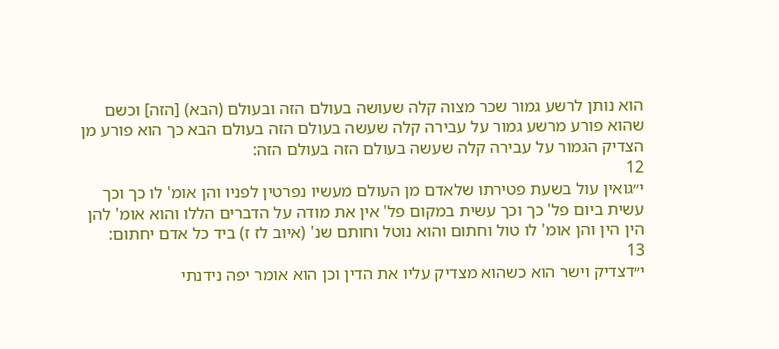הוא נותן לרשע גמור שכר מצוה קלה שעושה בעולם הזה ובעולם (הבא) [הזה] וכשם שהוא פורע מרשע גמור על עבירה קלה שעשה בעולם הזה בעולם הבא כך הוא פורע מן הצדיק הגמור על עבירה קלה שעשה בעולם הזה בעולם הזה:
12
י״גואין עול בשעת פטירתו שלאדם מן העולם מעשיו נפרטין לפניו והן אומ' לו כך וכך עשית ביום פל' כך וכך עשית במקום פל' אין את מודה על הדברים הללו והוא אומ' להן הין הין והן אומ' לו טול וחתום והוא נוטל וחותם שנ' (איוב לז ז) ביד כל אדם יחתום:
13
י״דצדיק וישר הוא כשהוא מצדיק עליו את הדין וכן הוא אומר יפה נידנתי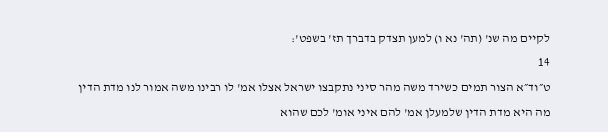לקיים מה שנ' (תה' נא ו) למען תצדק בדברך תז' בשפט':
14
ט״וד״א הצור תמים כשירד משה מהר סיני נתקבצו ישראל אצלו אמ' לו רבינו משה אמור לנו מדת הדין מה היא מדת הדין שלמעלן אמ' להם איני אומ' לכם שהוא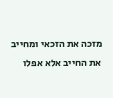מזכה את הזכאי ומחייב את החייב אלא אפלו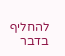להחליף בדבר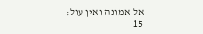אל אמונה ואין עול:
15